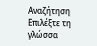Αναζήτηση
Επιλέξτε τη γλώσσα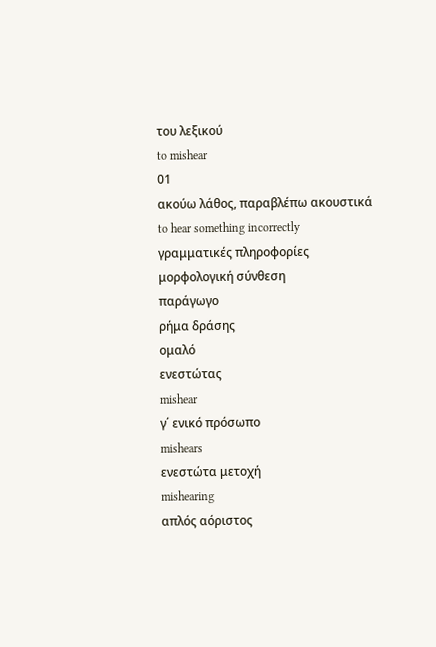του λεξικού
to mishear
01
ακούω λάθος, παραβλέπω ακουστικά
to hear something incorrectly
γραμματικές πληροφορίες
μορφολογική σύνθεση
παράγωγο
ρήμα δράσης
ομαλό
ενεστώτας
mishear
γ΄ ενικό πρόσωπο
mishears
ενεστώτα μετοχή
mishearing
απλός αόριστος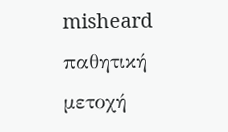misheard
παθητική μετοχή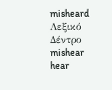misheard
Λεξικό Δέντρο
mishear
hear